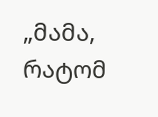„მამა, რატომ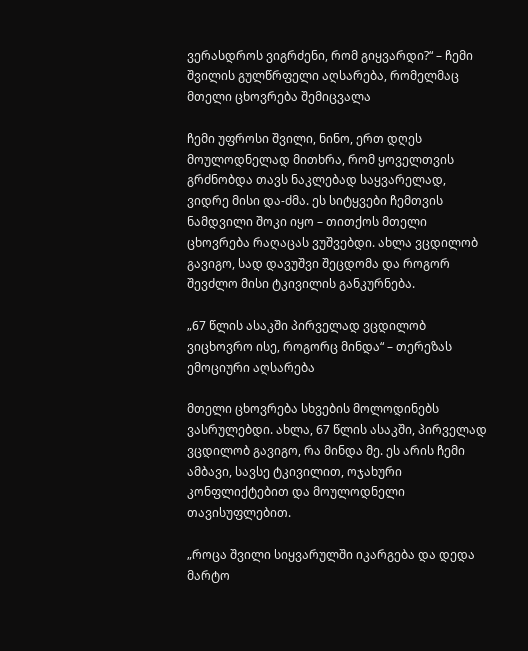ვერასდროს ვიგრძენი, რომ გიყვარდი?“ – ჩემი შვილის გულწრფელი აღსარება, რომელმაც მთელი ცხოვრება შემიცვალა

ჩემი უფროსი შვილი, ნინო, ერთ დღეს მოულოდნელად მითხრა, რომ ყოველთვის გრძნობდა თავს ნაკლებად საყვარელად, ვიდრე მისი და-ძმა. ეს სიტყვები ჩემთვის ნამდვილი შოკი იყო – თითქოს მთელი ცხოვრება რაღაცას ვუშვებდი. ახლა ვცდილობ გავიგო, სად დავუშვი შეცდომა და როგორ შევძლო მისი ტკივილის განკურნება.

„67 წლის ასაკში პირველად ვცდილობ ვიცხოვრო ისე, როგორც მინდა“ – თერეზას ემოციური აღსარება

მთელი ცხოვრება სხვების მოლოდინებს ვასრულებდი. ახლა, 67 წლის ასაკში, პირველად ვცდილობ გავიგო, რა მინდა მე. ეს არის ჩემი ამბავი, სავსე ტკივილით, ოჯახური კონფლიქტებით და მოულოდნელი თავისუფლებით.

„როცა შვილი სიყვარულში იკარგება და დედა მარტო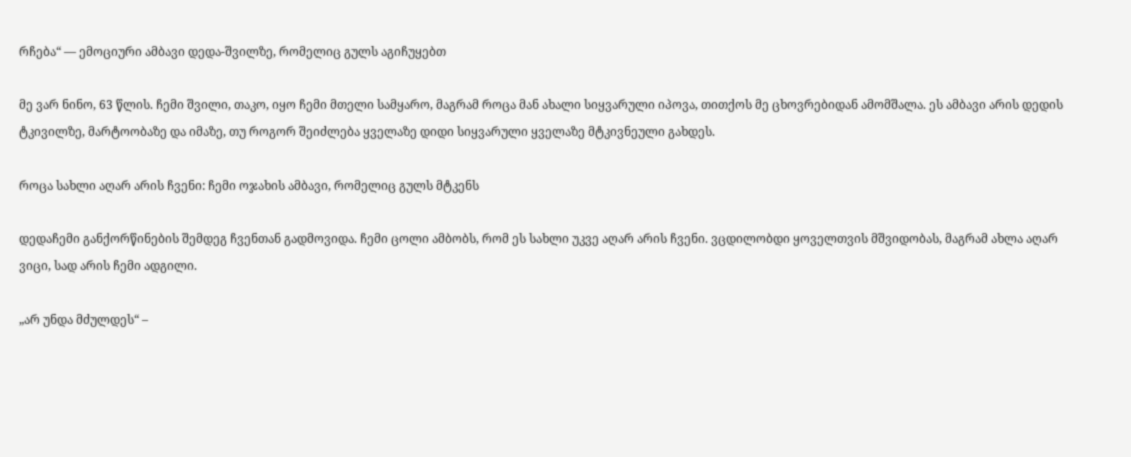რჩება“ — ემოციური ამბავი დედა-შვილზე, რომელიც გულს აგიჩუყებთ

მე ვარ ნინო, 63 წლის. ჩემი შვილი, თაკო, იყო ჩემი მთელი სამყარო, მაგრამ როცა მან ახალი სიყვარული იპოვა, თითქოს მე ცხოვრებიდან ამომშალა. ეს ამბავი არის დედის ტკივილზე, მარტოობაზე და იმაზე, თუ როგორ შეიძლება ყველაზე დიდი სიყვარული ყველაზე მტკივნეული გახდეს.

როცა სახლი აღარ არის ჩვენი: ჩემი ოჯახის ამბავი, რომელიც გულს მტკენს

დედაჩემი განქორწინების შემდეგ ჩვენთან გადმოვიდა. ჩემი ცოლი ამბობს, რომ ეს სახლი უკვე აღარ არის ჩვენი. ვცდილობდი ყოველთვის მშვიდობას, მაგრამ ახლა აღარ ვიცი, სად არის ჩემი ადგილი.

„არ უნდა მძულდეს“ –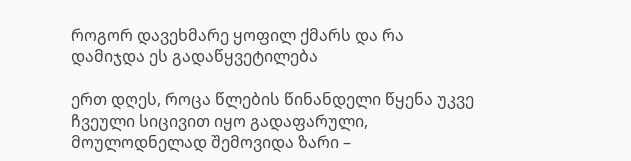როგორ დავეხმარე ყოფილ ქმარს და რა დამიჯდა ეს გადაწყვეტილება

ერთ დღეს, როცა წლების წინანდელი წყენა უკვე ჩვეული სიცივით იყო გადაფარული, მოულოდნელად შემოვიდა ზარი –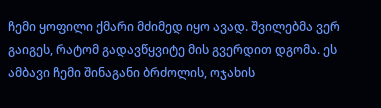ჩემი ყოფილი ქმარი მძიმედ იყო ავად. შვილებმა ვერ გაიგეს, რატომ გადავწყვიტე მის გვერდით დგომა. ეს ამბავი ჩემი შინაგანი ბრძოლის, ოჯახის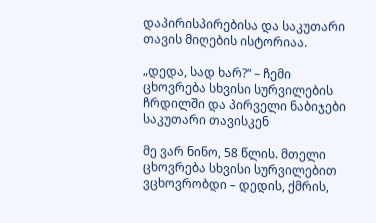დაპირისპირებისა და საკუთარი თავის მიღების ისტორიაა.

„დედა, სად ხარ?“ – ჩემი ცხოვრება სხვისი სურვილების ჩრდილში და პირველი ნაბიჯები საკუთარი თავისკენ

მე ვარ ნინო, 58 წლის. მთელი ცხოვრება სხვისი სურვილებით ვცხოვრობდი – დედის, ქმრის,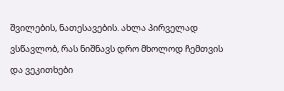შვილების, ნათესავების. ახლა პირველად ვსწავლობ, რას ნიშნავს დრო მხოლოდ ჩემთვის და ვეკითხები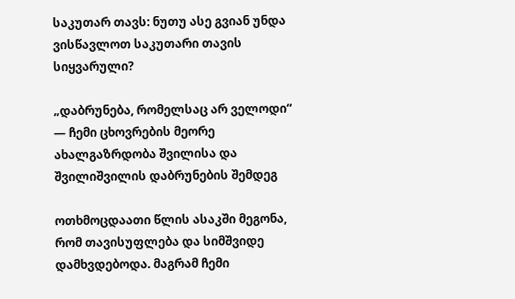საკუთარ თავს: ნუთუ ასე გვიან უნდა ვისწავლოთ საკუთარი თავის სიყვარული?

„დაბრუნება, რომელსაც არ ველოდი“ — ჩემი ცხოვრების მეორე ახალგაზრდობა შვილისა და შვილიშვილის დაბრუნების შემდეგ

ოთხმოცდაათი წლის ასაკში მეგონა, რომ თავისუფლება და სიმშვიდე დამხვდებოდა. მაგრამ ჩემი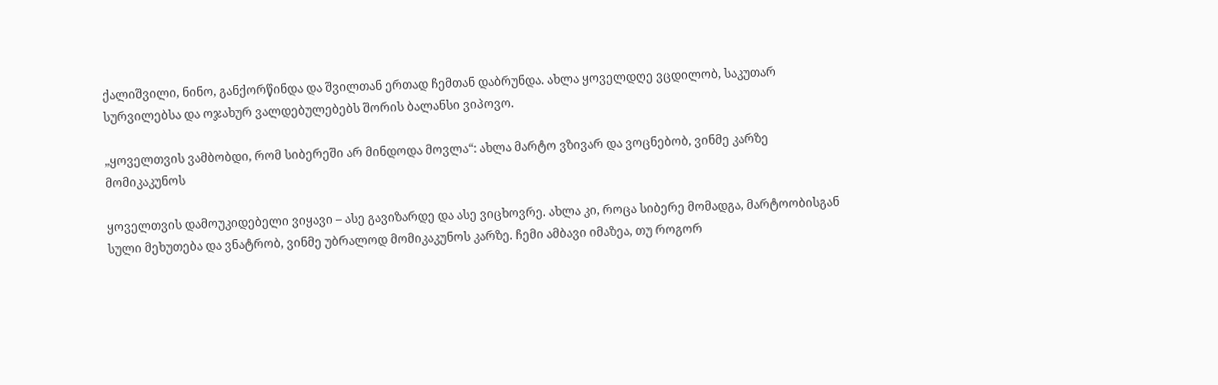ქალიშვილი, ნინო, განქორწინდა და შვილთან ერთად ჩემთან დაბრუნდა. ახლა ყოველდღე ვცდილობ, საკუთარ სურვილებსა და ოჯახურ ვალდებულებებს შორის ბალანსი ვიპოვო.

„ყოველთვის ვამბობდი, რომ სიბერეში არ მინდოდა მოვლა“: ახლა მარტო ვზივარ და ვოცნებობ, ვინმე კარზე მომიკაკუნოს

ყოველთვის დამოუკიდებელი ვიყავი – ასე გავიზარდე და ასე ვიცხოვრე. ახლა კი, როცა სიბერე მომადგა, მარტოობისგან სული მეხუთება და ვნატრობ, ვინმე უბრალოდ მომიკაკუნოს კარზე. ჩემი ამბავი იმაზეა, თუ როგორ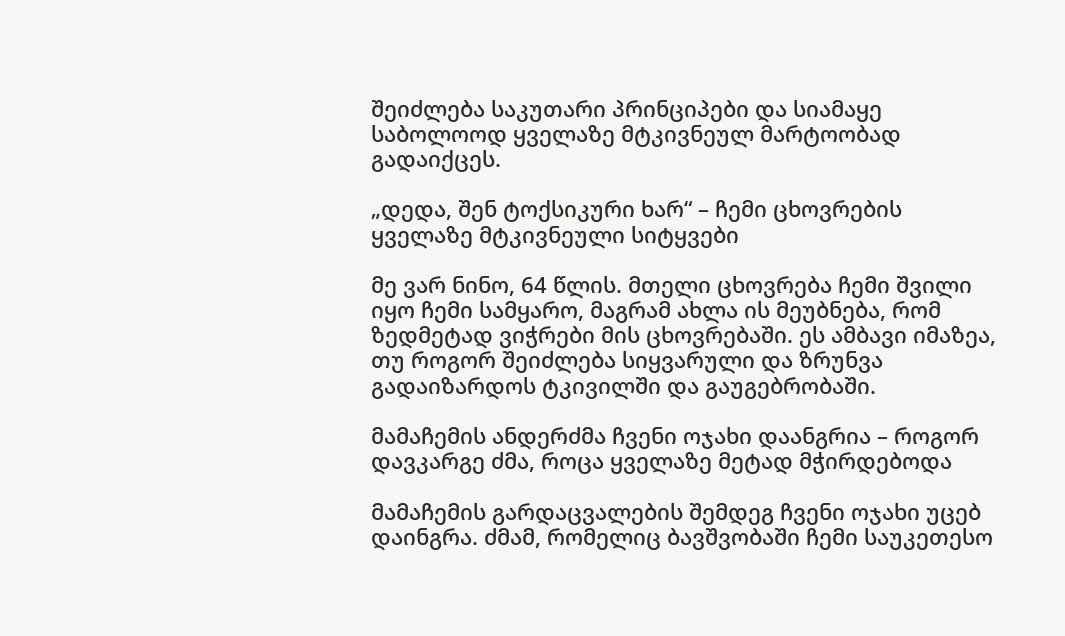შეიძლება საკუთარი პრინციპები და სიამაყე საბოლოოდ ყველაზე მტკივნეულ მარტოობად გადაიქცეს.

„დედა, შენ ტოქსიკური ხარ“ – ჩემი ცხოვრების ყველაზე მტკივნეული სიტყვები

მე ვარ ნინო, 64 წლის. მთელი ცხოვრება ჩემი შვილი იყო ჩემი სამყარო, მაგრამ ახლა ის მეუბნება, რომ ზედმეტად ვიჭრები მის ცხოვრებაში. ეს ამბავი იმაზეა, თუ როგორ შეიძლება სიყვარული და ზრუნვა გადაიზარდოს ტკივილში და გაუგებრობაში.

მამაჩემის ანდერძმა ჩვენი ოჯახი დაანგრია – როგორ დავკარგე ძმა, როცა ყველაზე მეტად მჭირდებოდა

მამაჩემის გარდაცვალების შემდეგ ჩვენი ოჯახი უცებ დაინგრა. ძმამ, რომელიც ბავშვობაში ჩემი საუკეთესო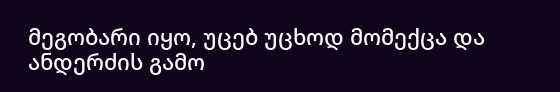მეგობარი იყო, უცებ უცხოდ მომექცა და ანდერძის გამო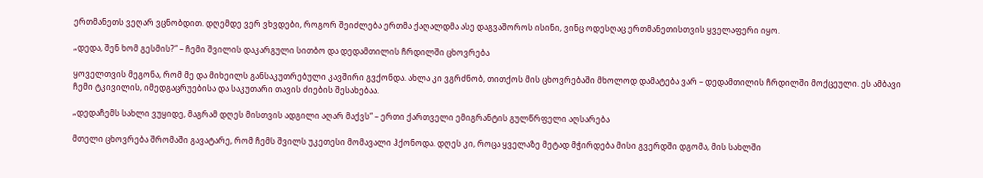ერთმანეთს ვეღარ ვცნობდით. დღემდე ვერ ვხვდები, როგორ შეიძლება ერთმა ქაღალდმა ასე დაგვაშოროს ისინი, ვინც ოდესღაც ერთმანეთისთვის ყველაფერი იყო.

„დედა, შენ ხომ გესმის?“ – ჩემი შვილის დაკარგული სითბო და დედამთილის ჩრდილში ცხოვრება

ყოველთვის მეგონა, რომ მე და მიხეილს განსაკუთრებული კავშირი გვქონდა. ახლა კი ვგრძნობ, თითქოს მის ცხოვრებაში მხოლოდ დამატება ვარ – დედამთილის ჩრდილში მოქცეული. ეს ამბავი ჩემი ტკივილის, იმედგაცრუებისა და საკუთარი თავის ძიების შესახებაა.

„დედაჩემს სახლი ვუყიდე, მაგრამ დღეს მისთვის ადგილი აღარ მაქვს“ – ერთი ქართველი ემიგრანტის გულწრფელი აღსარება

მთელი ცხოვრება შრომაში გავატარე, რომ ჩემს შვილს უკეთესი მომავალი ჰქონოდა. დღეს კი, როცა ყველაზე მეტად მჭირდება მისი გვერდში დგომა, მის სახლში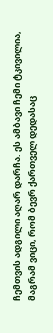ჩემთვის ადგილი აღარ დარჩა. ეს ამბავი ჩემი ტკივილია, მაგრამ ვიცი, რომ ბევრ ქართველ დედასაც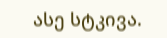ასე სტკივა.